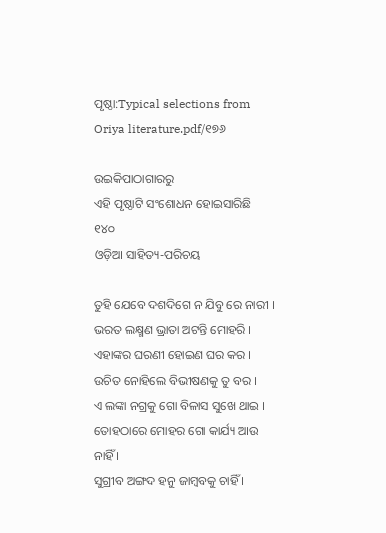ପୃଷ୍ଠା:Typical selections from Oriya literature.pdf/୧୭୬

ଉଇକିପାଠାଗାର‌ରୁ
ଏହି ପୃଷ୍ଠାଟି ସଂଶୋଧନ ହୋଇସାରିଛି
୧୪୦
ଓଡ଼ିଆ ସାହିତ୍ୟ-ପରିଚୟ

ତୁହି ଯେବେ ଦଶଦିଗେ ନ ଯିବୁ ରେ ନାରୀ ।
ଭରତ ଲକ୍ଷ୍ମଣ ଭ୍ରାତା ଅଟନ୍ତି ମୋହରି ।
ଏହାଙ୍କର ଘରଣୀ ହୋଇଣ ଘର କର ।
ଉଚିତ ନୋହିଲେ ବିଭୀଷଣକୁ ତୁ ବର ।
ଏ ଲଙ୍କା ନ‌ଗ୍ରକୁ ଗୋ ବିଳାସ ସୁଖେ ଥାଇ ।
ତୋହଠାରେ ମୋହର ଗୋ କାର୍ଯ୍ୟ ଆଉ ନାହିଁ ।
ସୁଗ୍ରୀବ ଅଙ୍ଗଦ ହ‌ନୁ ଜାମ୍ବବକୁ ଚାହିଁ ।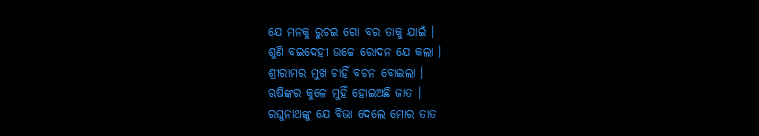ଯେ ମ‌ନ‌କୁ ରୁଚଇ ଗୋ ବର ତାକୁ ଯାଇଁ ।
ଶୁଣି ବଇଦେହୀ ଉଚ୍ଚେ ରୋଦନ ଯେ କଲା ।
ଶ୍ରୀରାମର ମୁଖ ଚାହିଁ ବଚନ ବୋଇଲା ।
ଋଷିଙ୍କର କୁଳେ ମୁହିଁ ହୋଇଅଛି ଜାତ ।
ରଘୁନାଥଙ୍କୁ ଯେ ବିଭା ଦେଲେ ମୋର ତାତ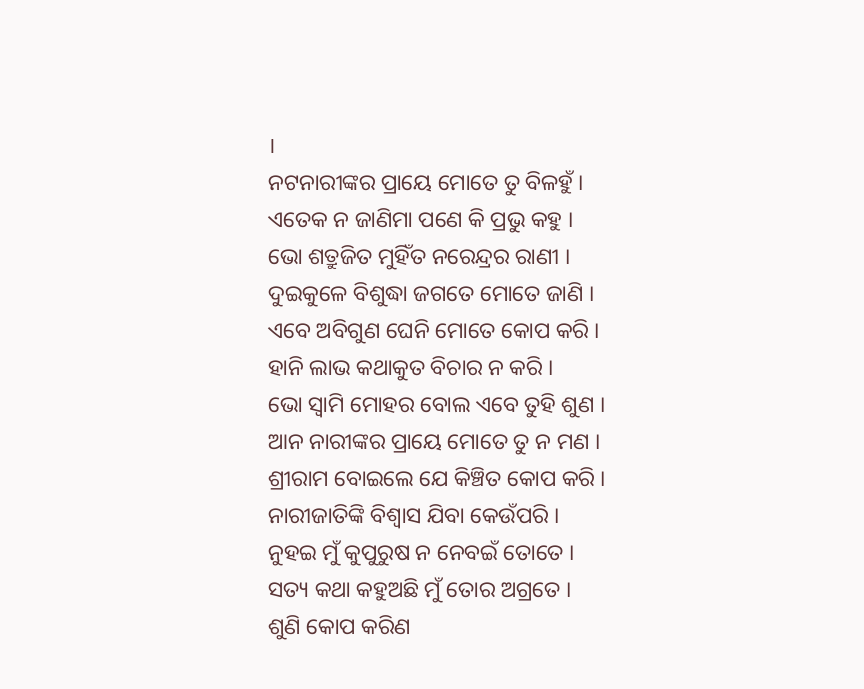।
ନଟନାରୀଙ୍କର ପ୍ରାୟେ ମୋତେ ତୁ ବିଳହୁଁ ।
ଏତେକ ନ ଜାଣିମା ପଣେ କି ପ୍ରଭୁ କ‌ହୁ ।
ଭୋ ଶତ୍ରୁଜିତ ମୁହିଁତ ନରେନ୍ଦ୍ରର ରାଣୀ ।
ଦୁଇକୁଳେ ବିଶୁଦ୍ଧା ଜଗତେ ମୋତେ ଜାଣି ।
ଏବେ ଅବିଗୁଣ ଘେନି ମୋତେ କୋପ କରି ।
ହାନି ଲାଭ କଥାକୁତ ବିଚାର ନ କରି ।
ଭୋ ସ୍ୱାମି ମୋହର ବୋଲ ଏବେ ତୁହି ଶୁଣ ।
ଆନ ନାରୀଙ୍କର ପ୍ରାୟେ ମୋତେ ତୁ ନ ମଣ ।
ଶ୍ରୀରାମ ବୋଇଲେ ଯେ କିଞ୍ଚିତ କୋପ କରି ।
ନାରୀଜାତିଙ୍କି ବିଶ୍ୱାସ ଯିବା କେଉଁପରି ।
ନୁହଇ ମୁଁ କୁପୁରୁଷ ନ ନେବଇଁ ତୋତେ ।
ସତ୍ୟ କଥା କ‌ହୁଅଛି ମୁଁ ତୋର ଅଗ୍ରତେ ।
ଶୁଣି କୋପ କରିଣ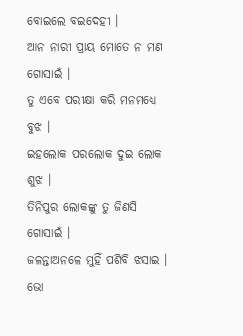ବୋଇଲେ ବଇଦେହୀ ।
ଆନ ନାରୀ ପ୍ରାୟ ମୋତେ ନ ମଣ ଗୋସାଇଁ ।
ତୁ ଏବେ ପରୀକ୍ଷା କରି ମନମଧ୍ୟେ ବୁଝ ।
ଇହଲୋକ ପରଲୋକ ଦୁଇ ଲୋକ ଶୁଝ ।
ତିନିପୁର ଲୋକଙ୍କୁ ତୁ ଜିଣସି ଗୋସାଇଁ ।
ଜଳନ୍ତାଅନଳେ ମୁହିଁ ପଶିବି ଝସାଇ ।
ଭୋ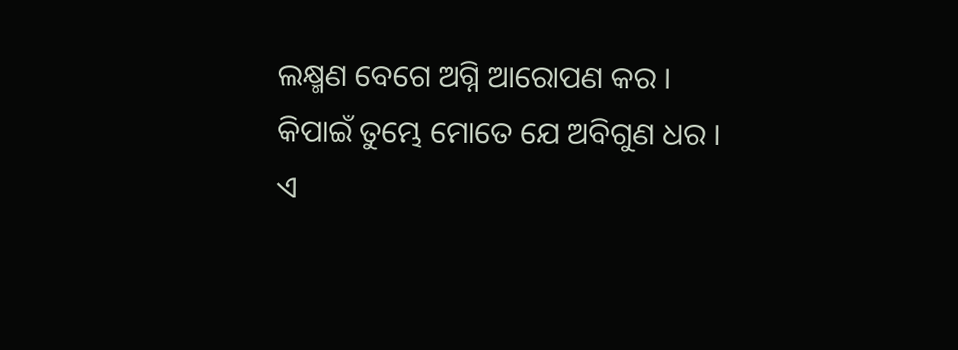ଲକ୍ଷ୍ମଣ ବେଗେ ଅଗ୍ନି ଆରୋପଣ କର ।
କିପାଇଁ ତୁମ୍ଭେ ମୋତେ ଯେ ଅବିଗୁଣ ଧର ।
ଏ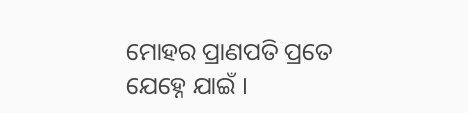ମୋହର ପ୍ରାଣପତି ପ୍ରତେ ଯେହ୍ନେ ଯାଇଁ ।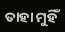ତାହା ମୁହିଁ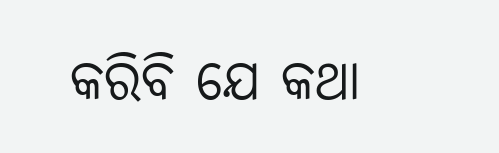କରିବି ଯେ କଥା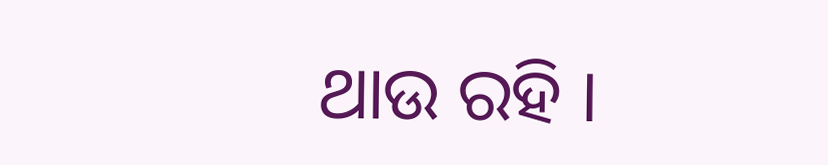ଥାଉ ରହି ।